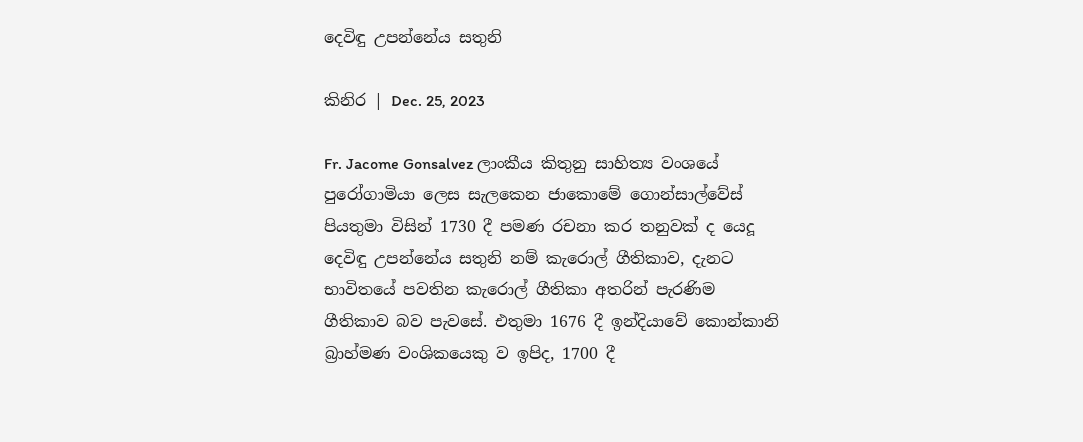දෙවිඳු උපන්නේය සතුනි

කිනිර | Dec. 25, 2023

Fr. Jacome Gonsalvez ලාංකීය කිතුනු සාහිත්‍ය වංශයේ පුරෝගාමියා ලෙස සැලකෙන ජාකොමේ ගොන්සාල්වේස් පියතුමා විසින් 1730 දී පමණ රචනා කර තනුවක් ද යෙදූ දෙවිඳු උපන්නේය සතුනි නම් කැරොල් ගීතිකාව, දැනට භාවිතයේ පවතින කැරොල් ගීතිකා අතරින් පැරණිම ගීතිකාව බව පැවසේ. එතුමා 1676 දී ඉන්දියාවේ කොන්කානි බ්‍රාහ්මණ වංශිකයෙකු ව ඉපිද, 1700 දී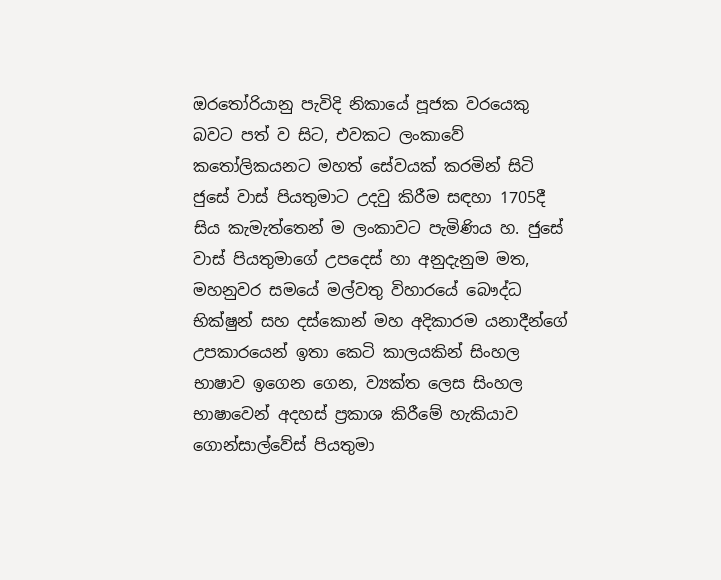ඔරතෝරියානු පැවිදි නිකායේ පූජක වරයෙකු බවට පත් ව සිට, එවකට ලංකාවේ කතෝලිකයනට මහත් සේවයක් කරමින් සිටි ජුසේ වාස් පියතුමාට උදවු කිරීම සඳහා 1705දී සිය කැමැත්තෙන් ම ලංකාවට පැමිණිය හ. ජුසේ වාස් පියතුමාගේ උපදෙස් හා අනුදැනුම මත, මහනුවර සමයේ මල්වතු විහාරයේ බෞද්ධ භික්ෂුන් සහ දස්කොන් මහ අදිකාරම යනාදීන්ගේ උපකාරයෙන් ඉතා කෙටි කාලයකින් සිංහල භාෂාව ඉගෙන ගෙන, ව්‍යක්ත ලෙස සිංහල භාෂාවෙන් අදහස් ප්‍රකාශ කිරීමේ හැකියාව ගොන්සාල්වේස් පියතුමා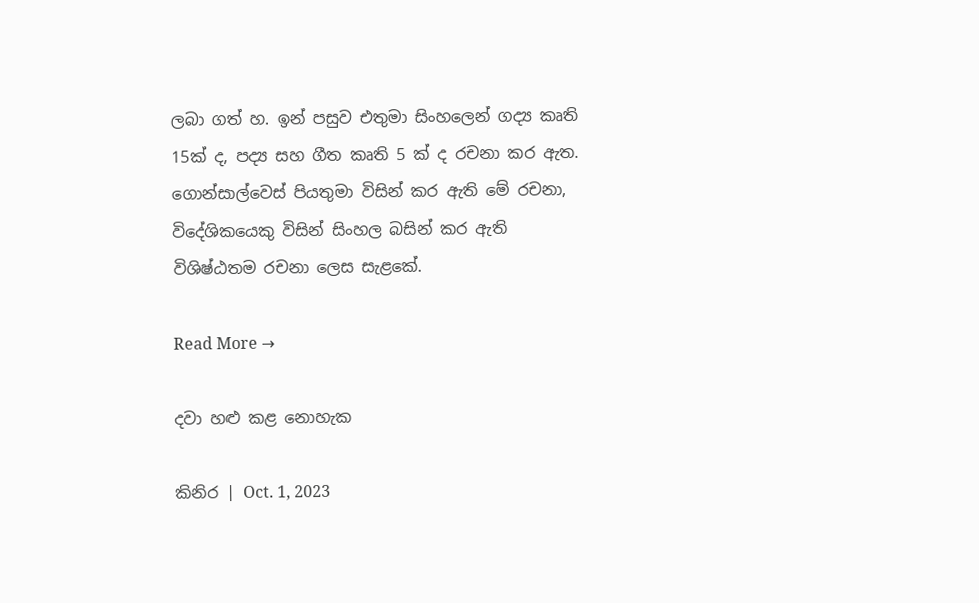ලබා ගත් හ. ඉන් පසුව එතුමා සිංහලෙන් ගද්‍ය කෘති 15ක් ද, පද්‍ය සහ ගීත කෘති 5 ක් ද රචනා කර ඇත. ගොන්සාල්වෙස් පියතුමා විසින් කර ඇති මේ රචනා, විදේශිකයෙකු විසින් සිංහල බසින් කර ඇති විශිෂ්ඨතම රචනා ලෙස සැළකේ.

Read More →

දවා හළු කළ නොහැක

කිනිර | Oct. 1, 2023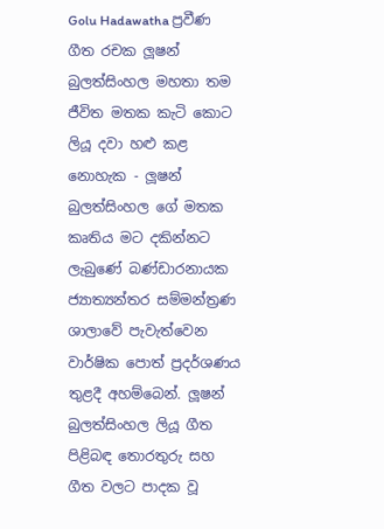Golu Hadawatha ප්‍රවීණ ගීත රචක ලූෂන් බුලත්සිංහල මහතා තම ජීවිත මතක කැටි කොට ලියූ දවා හළු කළ නොහැක - ලූෂන් බුලත්සිංහල ගේ මතක කෘතිය මට දකින්නට ලැබුණේ බණ්ඩාරනායක ජ්‍යාත්‍යන්තර සම්මන්ත්‍රණ ශාලාවේ පැවැත්වෙන වාර්ෂික පොත් ප්‍රදර්ශණය තුළදී අහම්බෙන්. ලූෂන් බුලත්සිංහල ලියූ ගීත පිළිබඳ තොරතුරු සහ ගීත වලට පාදක වූ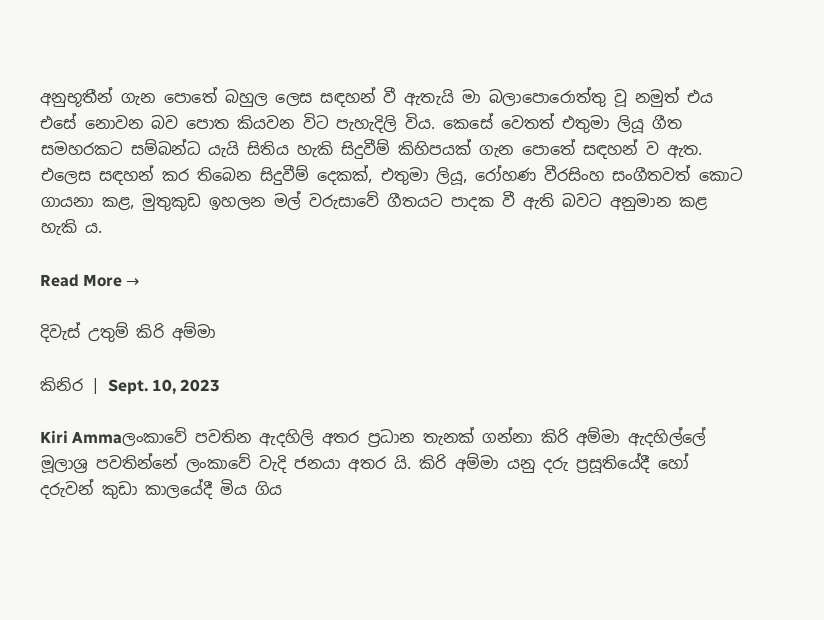අනුභූතීන් ගැන පොතේ බහුල ලෙස සඳහන් වී ඇතැයි මා බලාපොරොත්තු වූ නමුත් එය එසේ නොවන බව පොත කියවන විට පැහැදිලි විය. කෙසේ වෙතත් එතුමා ලියූ ගීත සමහරකට සම්බන්ධ යැයි සිතිය හැකි සිදුවීම් කිහිපයක් ගැන පොතේ සඳහන් ව ඇත. එලෙස සඳහන් කර තිබෙන සිදුවීම් දෙකක්, එතුමා ලියූ, රෝහණ වීරසිංහ සංගීතවත් කොට ගායනා කළ, මුතුකුඩ ඉහලන මල් වරුසාවේ ගීතයට පාදක වී ඇති බවට අනුමාන කළ හැකි ය.

Read More →

දිවැස් උතුම් කිරි අම්මා

කිනිර | Sept. 10, 2023

Kiri Ammaලංකාවේ පවතින ඇදහිලි අතර ප්‍රධාන තැනක් ගන්නා කිරි අම්මා ඇදහිල්ලේ මූලාශ්‍ර පවතින්නේ ලංකාවේ වැදි ජනයා අතර යි. කිරි අම්මා යනු දරු ප්‍රසූතියේදී හෝ දරුවන් කුඩා කාලයේදී මිය ගිය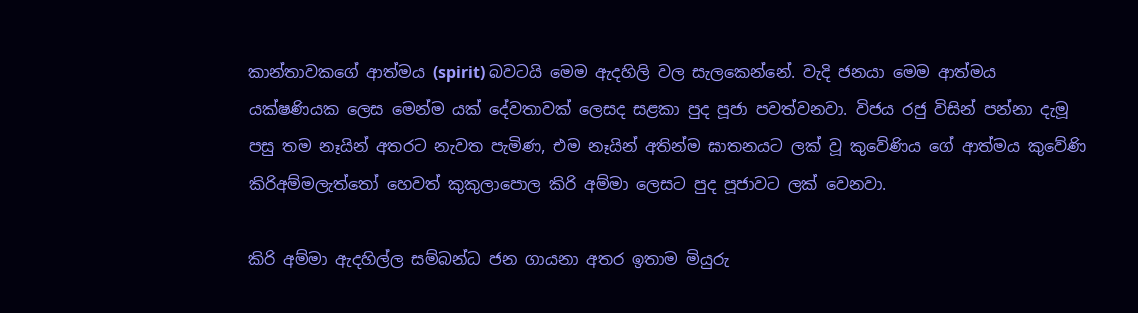කාන්තාවකගේ ආත්මය (spirit) බවටයි මෙම ඇදහිලි වල සැලකෙන්නේ. වැදි ජනයා මෙම ආත්මය යක්ෂණියක ලෙස මෙන්ම යක් දේවතාවක් ලෙසද සළකා පුද පූජා පවත්වනවා. විජය රජු විසින් පන්නා දැමූ පසු තම නෑයින් අතරට නැවත පැමිණ, එම නෑයින් අතින්ම ඝාතනයට ලක් වූ කුවේණිය ගේ ආත්මය කුවේණි කිරිඅම්මලැත්තෝ හෙවත් කුකුලාපොල කිරි අම්මා ලෙසට පුද පූජාවට ලක් වෙනවා.

කිරි අම්මා ඇදහිල්ල සම්බන්ධ ජන ගායනා අතර ඉතාම මියුරු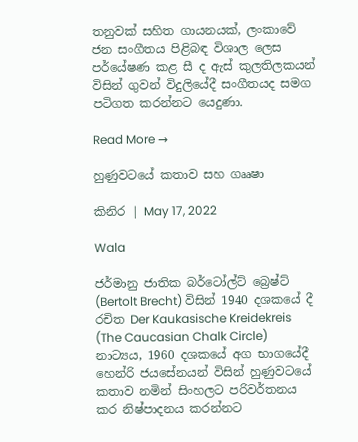තනුවක් සහිත ගායනයක්, ලංකාවේ ජන සංගීතය පිළිබඳ විශාල ලෙස පර්යේෂණ කළ සී ද ඇස් කුලතිලකයන් විසින් ගුවන් විදුලියේදී සංගීතයද සමග පටිගත කරන්නට යෙදුණා.

Read More →

හුණුවටයේ කතාව සහ ගෲෂා

කිනිර | May 17, 2022

Wala

ජර්මානු ජාතික බර්ටෝල්ට් බ්‍රෙෂ්ට් (Bertolt Brecht) විසින් 1940 දශකයේ දී රචිත Der Kaukasische Kreidekreis (The Caucasian Chalk Circle) නාට්‍යය, 1960 දශකයේ අග භාගයේදී හෙන්රි ජයසේනයන් විසින් හුණුවටයේ කතාව නමින් සිංහලට පරිවර්තනය කර නිෂ්පාදනය කරන්නට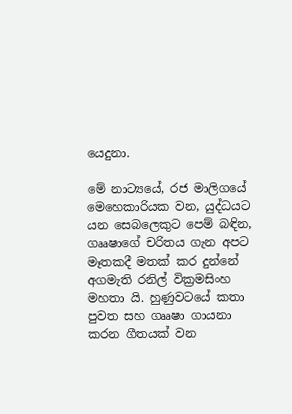යෙදුනා.

මේ නාට්‍යයේ, රජ මාලිගයේ මෙහෙකාරියක වන, යුද්ධයට යන සෙබලෙකුට පෙම් බඳින, ගෲෂාගේ චරිතය ගැන අපට මෑතකදී මතක් කර දුන්නේ අගමැති රනිල් වික්‍රමසිංහ මහතා යි. හුණුවටයේ කතා පුවත සහ ගෲෂා ගායනා කරන ගීතයක් වන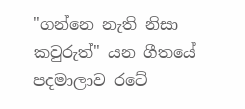"ගන්නෙ නැති නිසා කවුරුත්" යන ගීතයේ පදමාලාව රටේ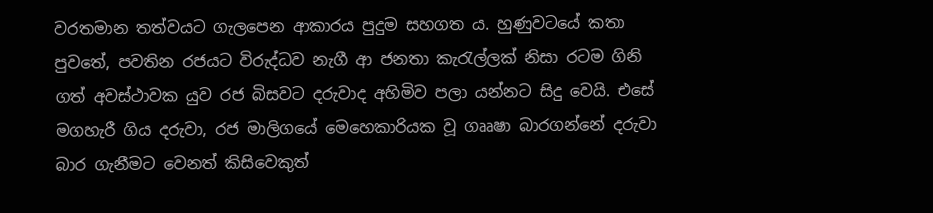වරතමාන තත්වයට ගැලපෙන ආකාරය පුදුම සහගත ය. හුණුවටයේ කතා පුවතේ, පවතින රජයට විරුද්ධව නැගී ආ ජනතා කැරැල්ලක් නිසා රටම ගිනි ගත් අවස්ථාවක යුව රජ බිසවට දරුවාද අහිමිව පලා යන්නට සිදු වෙයි. එසේ මගහැරී ගිය දරුවා, රජ මාලිගයේ මෙහෙකාරියක වූ ගෲෂා බාරගන්නේ දරුවා බාර ගැනීමට වෙනත් කිසිවෙකුත්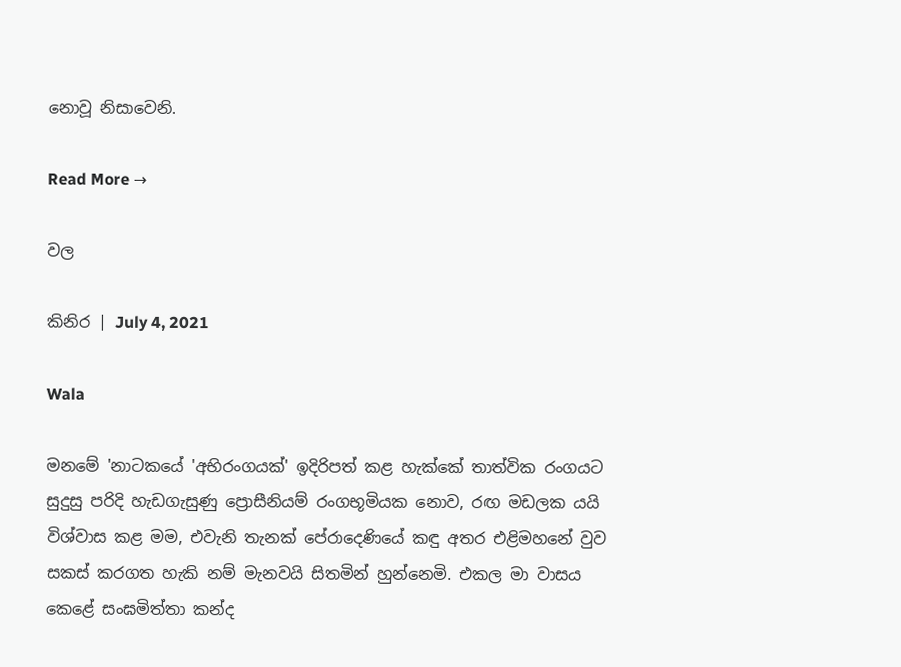නොවූ නිසාවෙනි.

Read More →

වල

කිනිර | July 4, 2021

Wala

මනමේ 'නාටකයේ 'අභිරංගයක්‌' ඉදිරිපත්‌ කළ හැක්කේ තාත්වික රංගයට සුදුසු පරිදි හැඩගැසුණු ප්‍රොසීනියම්‌ රංගභූමියක නොව, රඟ මඩලක යයි විශ්වාස කළ මම, එවැනි තැනක්‌ පේරාදෙණියේ කඳු අතර එළිමහනේ වුව සකස්‌ කරගත හැකි නම්‌ මැනවයි සිතමින්‌ හුන්නෙමි. එකල මා වාසය කෙළේ සංඝමිත්තා කන්ද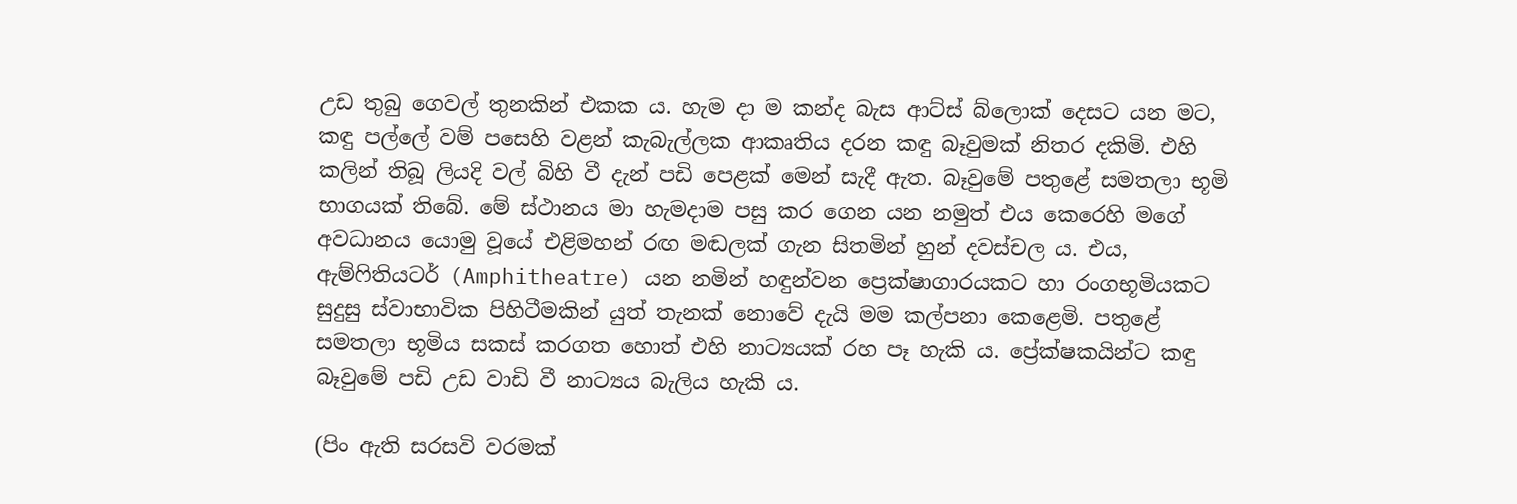උඩ තුබු ගෙවල්‌ තුනකින්‌ එකක ය. හැම දා ම කන්ද බැස ආට්ස්‌ බ්ලොක්‌ දෙසට යන මට, කඳු පල්ලේ වම්‌ පසෙහි වළන්‌ කැබැල්ලක ආකෘතිය දරන කඳු බෑවුමක්‌ නිතර දකිමි. එහි කලින්‌ තිබූ ලියදි වල්‌ බිහි වී දැන්‌ පඩි පෙළක්‌ මෙන්‌ සැදී ඇත. බෑවුමේ පතුළේ සමතලා භූමි භාගයක්‌ තිබේ. මේ ස්ථානය මා හැමදාම පසු කර ගෙන යන නමුත්‌ එය කෙරෙහි මගේ අවධානය යොමු වූයේ එළිමහන්‌ රඟ මඬලක්‌ ගැන සිතමින්‌ හුන්‌ දවස්චල ය. එය, ඇම්ෆිතියටර්‌ (Amphitheatre) යන නමින්‌ හඳුන්වන ප්‍රෙක්ෂාගාරයකට හා රංගභූමියකට සුදුසු ස්වාභාවික පිහිටීමකින්‌ යුත්‌ තැනක්‌ නොවේ දැයි මම කල්පනා කෙළෙමි. පතුළේ සමතලා භූමිය සකස්‌ කරගත හොත්‌ එහි නාට්‍යයක්‌ රහ පෑ හැකි ය. ප්‍රේක්ෂකයින්ට කඳු බෑවුමේ පඩි උඩ වාඩි වී නාට්‍යය බැලිය හැකි ය.

(පිං ඇති සරසවි වරමක්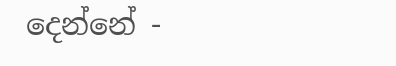දෙන්නේ -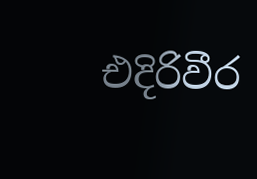එදිරිවීර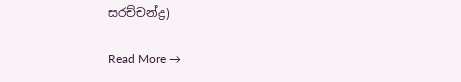සරච්චන්ද්‍ර)

Read More →